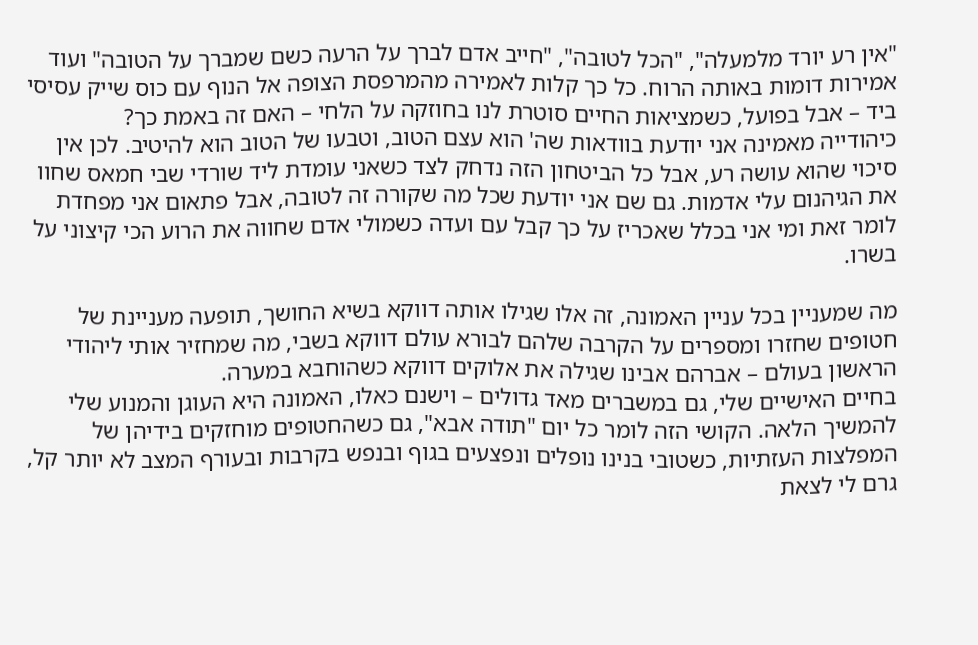"אין רע יורד מלמעלה", "הכל לטובה", "חייב אדם לברך על הרעה כשם שמברך על הטובה" ועוד אמירות דומות באותה הרוח. כל כך קלות לאמירה מהמרפסת הצופה אל הנוף עם כוס שייק עסיסי ביד – אבל בפועל, כשמציאות החיים סוטרת לנו בחוזקה על הלחי – האם זה באמת כך?
כיהודייה מאמינה אני יודעת בוודאות שה' הוא עצם הטוב, וטבעו של הטוב הוא להיטיב. לכן אין סיכוי שהוא עושה רע, אבל כל הביטחון הזה נדחק לצד כשאני עומדת ליד שורדי שבי חמאס שחוו את הגיהנום עלי אדמות. גם שם אני יודעת שכל מה שקורה זה לטובה, אבל פתאום אני מפחדת לומר זאת ומי אני בכלל שאכריז על כך קבל עם ועדה כשמולי אדם שחווה את הרוע הכי קיצוני על בשרו.

מה שמעניין בכל עניין האמונה, זה אלו שגילו אותה דווקא בשיא החושך, תופעה מעניינת של חטופים שחזרו ומספרים על הקרבה שלהם לבורא עולם דווקא בשבי, מה שמחזיר אותי ליהודי הראשון בעולם – אברהם אבינו שגילה את אלוקים דווקא כשהוחבא במערה.
בחיים האישיים שלי, גם במשברים מאד גדולים – וישנם כאלו, האמונה היא העוגן והמנוע שלי להמשיך הלאה. הקושי הזה לומר כל יום "תודה אבא", גם כשהחטופים מוחזקים בידיהן של המפלצות העזתיות, כשטובי בנינו נופלים ונפצעים בגוף ובנפש בקרבות ובעורף המצב לא יותר קל, גרם לי לצאת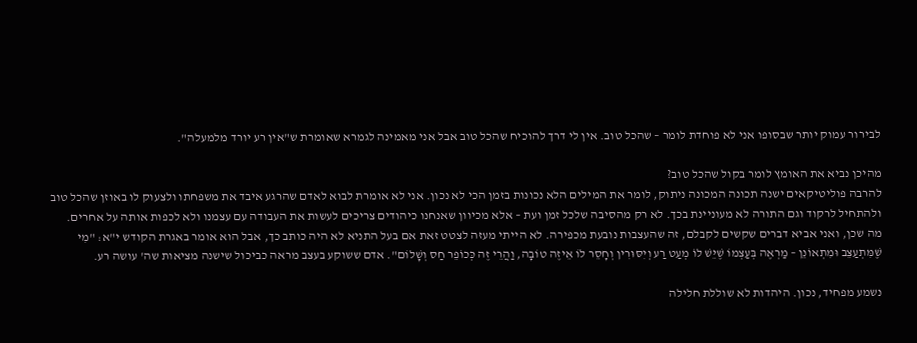לבירור עמוק יותר שבסופו אני לא פוחדת לומר – שהכל טוב. אין לי דרך להוכיח שהכל טוב אבל אני מאמינה לגמרא שאומרת ש"אין רע יורד מלמעלה".

מהיכן נביא את האומץ לומר בקול שהכל טוב?
להרבה פוליטיקאים ישנה תכונה המכונה ניתוק, לומר את המילים הלא נכונות בזמן הכי לא נכון. אני לא אומרת לבוא לאדם שהרגע איבד את משפחתו ולצעוק לו באוזן שהכל טוב ולהתחיל לרקוד וגם התורה לא מעוניינת בכך. לא רק מהסיבה שלכל זמן ועת – אלא מכיוון שאנחנו כיהודים צריכים לעשות את העבודה עם עצמנו ולא לכפות אותה על אחרים.
מה שכן, ואני אביא דברים שקשים לקבלם, זה שהעצבות נובעת מכפירה. לא הייתי מעזה לצטט זאת אם בעל התניא לא היה כותב כך, אבל הוא אומר באגרת הקודש י"א: "מִי שֶׁמִּתְעַצֵּב וּמִתְאוֹנֵן – מַרְאֶה בְּעַצְמוֹ שֶׁיֵּשׁ לוֹ מְעַט רַע וְיִסּוּרִין וְחָסֵר לוֹ אֵיזֶה טוֹבָה, וַהֲרֵי זֶה כְּכוֹפֵר חַס וְשָׁלוֹם". אדם ששוקע בעצב מראה כביכול שישנה מציאות שה' עושה רע.

נשמע מפחיד, נכון. היהדות לא שוללת חלילה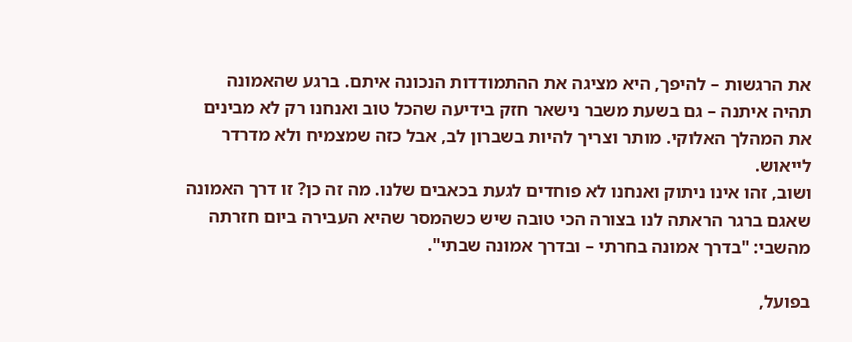את הרגשות – להיפך, היא מציגה את ההתמודדות הנכונה איתם. ברגע שהאמונה תהיה איתנה – גם בשעת משבר נישאר חזק בידיעה שהכל טוב ואנחנו רק לא מבינים את המהלך האלוקי. מותר וצריך להיות בשברון לב, אבל כזה שמצמיח ולא מדרדר לייאוש.
ושוב, זהו אינו ניתוק ואנחנו לא פוחדים לגעת בכאבים שלנו. מה זה כן? זו דרך האמונה שאגם ברגר הראתה לנו בצורה הכי טובה שיש כשהמסר שהיא העבירה ביום חזרתה מהשבי: "בדרך אמונה בחרתי – ובדרך אמונה שבתי".

בפועל,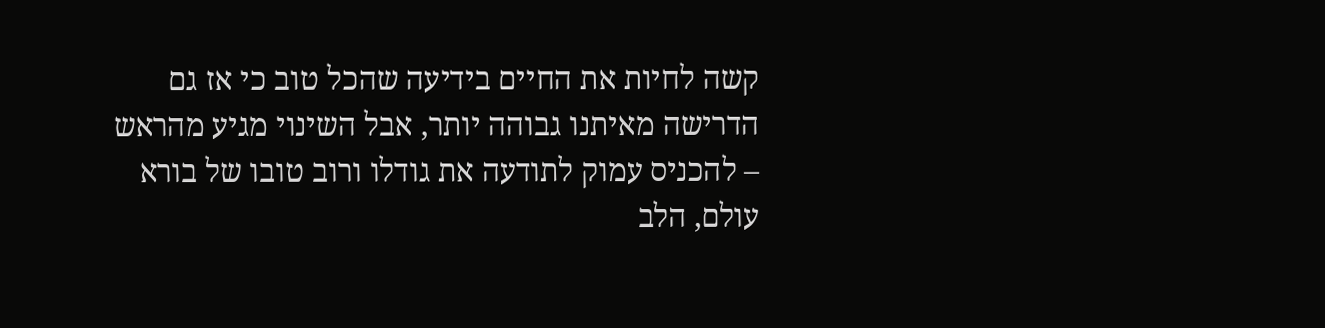קשה לחיות את החיים בידיעה שהכל טוב כי אז גם הדרישה מאיתנו גבוהה יותר, אבל השינוי מגיע מהראש – להכניס עמוק לתודעה את גודלו ורוב טובו של בורא עולם, הלב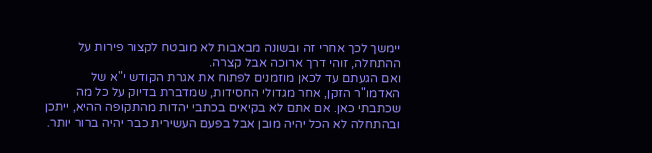יימשך לכך אחרי זה ובשונה מבאבות לא מובטח לקצור פירות על ההתחלה, זוהי דרך ארוכה אבל קצרה.
ואם הגעתם עד לכאן מוזמנים לפתוח את אגרת הקודש י"א של האדמו"ר הזקן, אחר מגדולי החסידות, שמדברת בדיוק על כל מה שכתבתי כאן. אם אתם לא בקיאים בכתבי יהדות מהתקופה ההיא, ייתכן ובהתחלה לא הכל יהיה מובן אבל בפעם העשירית כבר יהיה ברור יותר.